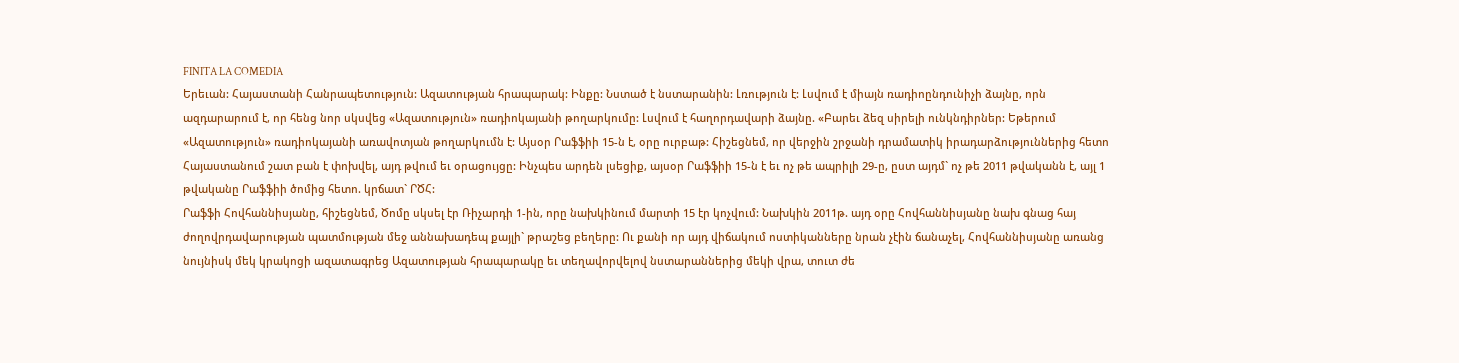FINITA LA COMEDIA
Երեւան: Հայաստանի Հանրապետություն: Ազատության հրապարակ: Ինքը: Նստած է նստարանին: Լռություն է: Լսվում է միայն ռադիոընդունիչի ձայնը, որն ազդարարում է, որ հենց նոր սկսվեց «Ազատություն» ռադիոկայանի թողարկումը: Լսվում է հաղորդավարի ձայնը. «Բարեւ ձեզ սիրելի ունկնդիրներ: Եթերում «Ազատություն» ռադիոկայանի առավոտյան թողարկումն է: Այսօր Րաֆֆիի 15-ն է, օրը ուրբաթ: Հիշեցնեմ, որ վերջին շրջանի դրամատիկ իրադարձություններից հետո Հայաստանում շատ բան է փոխվել, այդ թվում եւ օրացույցը: Ինչպես արդեն լսեցիք, այսօր Րաֆֆիի 15-ն է եւ ոչ թե ապրիլի 29-ը, ըստ այդմ` ոչ թե 2011 թվականն է, այլ 1 թվականը Րաֆֆիի ծոմից հետո. կրճատ` ՐԾՀ:
Րաֆֆի Հովհաննիսյանը, հիշեցնեմ, Ծոմը սկսել էր Ռիչարդի 1-ին, որը նախկինում մարտի 15 էր կոչվում: Նախկին 2011թ. այդ օրը Հովհաննիսյանը նախ գնաց հայ ժողովրդավարության պատմության մեջ աննախադեպ քայլի` թրաշեց բեղերը: Ու քանի որ այդ վիճակում ոստիկանները նրան չէին ճանաչել, Հովհաննիսյանը առանց նույնիսկ մեկ կրակոցի ազատագրեց Ազատության հրապարակը եւ տեղավորվելով նստարաններից մեկի վրա, տուտ ժե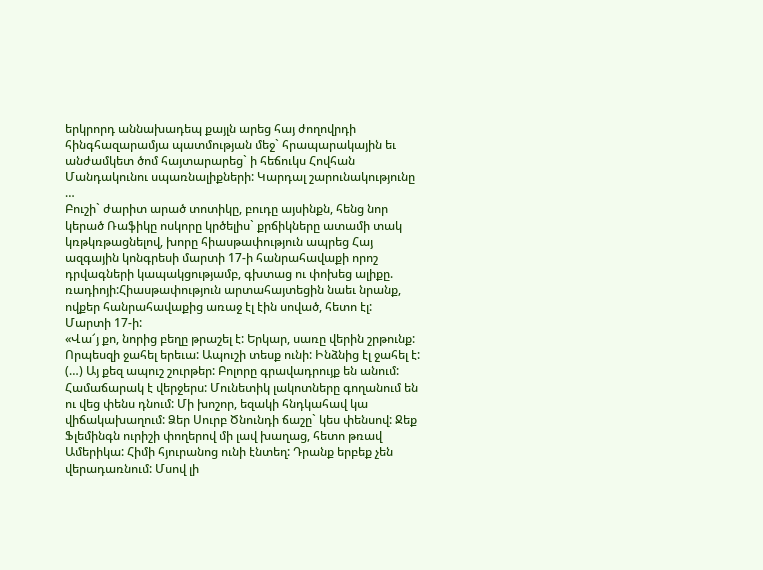երկրորդ աննախադեպ քայլն արեց հայ ժողովրդի հինգհազարամյա պատմության մեջ` հրապարակային եւ անժամկետ ծոմ հայտարարեց` ի հեճուկս Հովհան Մանդակունու սպառնալիքների: Կարդալ շարունակությունը …
Բուշի` ժարիտ արած տոտիկը, բուդը այսինքն, հենց նոր կերած Ռաֆիկը ոսկորը կրծելիս` քրճիկները ատամի տակ կռթկռթացնելով, խորը հիասթափություն ապրեց Հայ ազգային կոնգրեսի մարտի 17-ի հանրահավաքի որոշ դրվագների կապակցությամբ, գխտաց ու փոխեց ալիքը. ռադիոյի:Հիասթափություն արտահայտեցին նաեւ նրանք, ովքեր հանրահավաքից առաջ էլ էին սոված, հետո էլ: Մարտի 17-ի:
«Վա՜յ քո, նորից բեղը թրաշել է: Երկար, սառը վերին շրթունք: Որպեսզի ջահել երեւա: Ապուշի տեսք ունի: Ինձնից էլ ջահել է: (…) Այ քեզ ապուշ շուրթեր: Բոլորը գրավադրույք են անում: Համաճարակ է վերջերս: Մունետիկ լակոտները գողանում են ու վեց փենս դնում: Մի խոշոր, եզակի հնդկահավ կա վիճակախաղում: Ձեր Սուրբ Ծնունդի ճաշը` կես փենսով: Ջեք Ֆլեմինգն ուրիշի փողերով մի լավ խաղաց, հետո թռավ Ամերիկա: Հիմի հյուրանոց ունի էնտեղ: Դրանք երբեք չեն վերադառնում: Մսով լի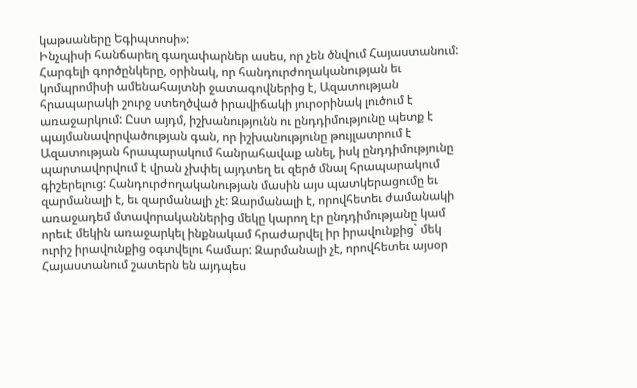կաթսաները Եգիպտոսի»:
Ինչպիսի հանճարեղ գաղափարներ ասես, որ չեն ծնվում Հայաստանում: Հարգելի գործընկերը, օրինակ, որ հանդուրժողականության եւ կոմպրոմիսի ամենահայտնի ջատագովներից է, Ազատության հրապարակի շուրջ ստեղծված իրավիճակի յուրօրինակ լուծում է առաջարկում: Ըստ այդմ, իշխանությունն ու ընդդիմությունը պետք է պայմանավորվածության գան, որ իշխանությունը թույլատրում է Ազատության հրապարակում հանրահավաք անել, իսկ ընդդիմությունը պարտավորվում է վրան չխփել այդտեղ եւ զերծ մնալ հրապարակում գիշերելուց: Հանդուրժողականության մասին այս պատկերացումը եւ զարմանալի է, եւ զարմանալի չէ: Զարմանալի է, որովհետեւ ժամանակի առաջադեմ մտավորականներից մեկը կարող էր ընդդիմությանը կամ որեւէ մեկին առաջարկել ինքնակամ հրաժարվել իր իրավունքից` մեկ ուրիշ իրավունքից օգտվելու համար: Զարմանալի չէ, որովհետեւ այսօր Հայաստանում շատերն են այդպես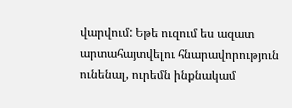վարվում: Եթե ուզում ես ազատ արտահայտվելու հնարավորություն ունենալ, ուրեմն ինքնակամ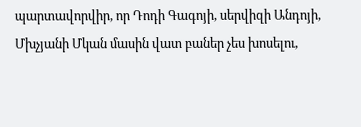պարտավորվիր, որ Դոդի Գագոյի, սերվիզի Անդոյի, Մխչյանի Մկան մասին վատ բաներ չես խոսելու,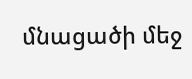մնացածի մեջ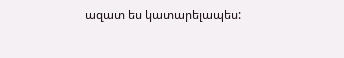ազատ ես կատարելապես: